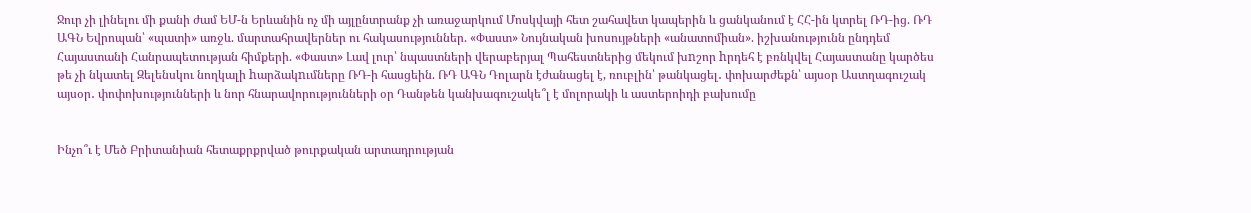Ջուր չի լինելու մի քանի ժամ ԵՄ-ն Երևանին ոչ մի այլընտրանք չի առաջարկում Մոսկվայի հետ շահավետ կապերին և ցանկանում է ՀՀ-ին կտրել ՌԴ-ից. ՌԴ ԱԳՆ Եվրոպան՝ «պատի» առջև. մարտահրավերներ ու հակասություններ. «Փաստ» Նույնական խոսույթների «անատոմիան». իշխանությունն ընդդեմ Հայաստանի Հանրապետության հիմքերի. «Փաստ» Լավ լուր՝ նպաստների վերաբերյալ Պահեստներից մեկում խnշոր hրդեհ է բռնկվել Հայաստանը կարծես թե չի նկատել Զելենսկու նողկալի hարձակnւմները ՌԴ-ի հասցեին. ՌԴ ԱԳՆ Դոլարն էժանացել է, ռուբլին՝ թանկացել․ փոխարժեքն՝ այսօր Աստղագուշակ այսօր․ փոփոխությունների և նոր հնարավորությունների օր Դանթեն կանխագուշակե՞լ է մոլորակի և աստերոիդի բախումը


Ինչո՞ւ է Մեծ Բրիտանիան հետաքրքրված թուրքական արտադրության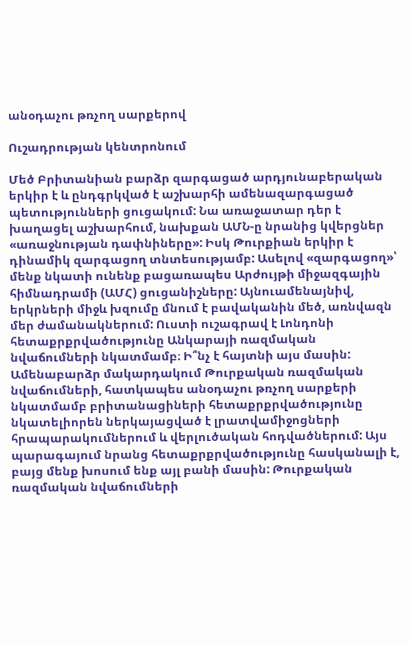անօդաչու թռչող սարքերով

Ուշադրության կենտրոնում

Մեծ Բրիտանիան բարձր զարգացած արդյունաբերական երկիր է և ընդգրկված է աշխարհի ամենազարգացած պետությունների ցուցակում: Նա առաջատար դեր է խաղացել աշխարհում, նախքան ԱՄՆ-ը նրանից կվերցներ «առաջնության դափնիները»: Իսկ Թուրքիան երկիր է դինամիկ զարգացող տնտեսությամբ: Ասելով «զարգացող»՝ մենք նկատի ունենք բացառապես Արժույթի միջազգային հիմնադրամի (ԱՄՀ) ցուցանիշները: Այնուամենայնիվ, երկրների միջև խզումը մնում է բավականին մեծ, առնվազն մեր ժամանակներում: Ուստի ուշագրավ է Լոնդոնի հետաքրքրվածությունը Անկարայի ռազմական նվաճումների նկատմամբ։ Ի՞նչ է հայտնի այս մասին:   Ամենաբարձր մակարդակում Թուրքական ռազմական նվաճումների, հատկապես անօդաչու թռչող սարքերի նկատմամբ բրիտանացիների հետաքրքրվածությունը նկատելիորեն ներկայացված է լրատվամիջոցների հրապարակումներում և վերլուծական հոդվածներում: Այս պարագայում նրանց հետաքրքրվածությունը հասկանալի է, բայց մենք խոսում ենք այլ բանի մասին: Թուրքական ռազմական նվաճումների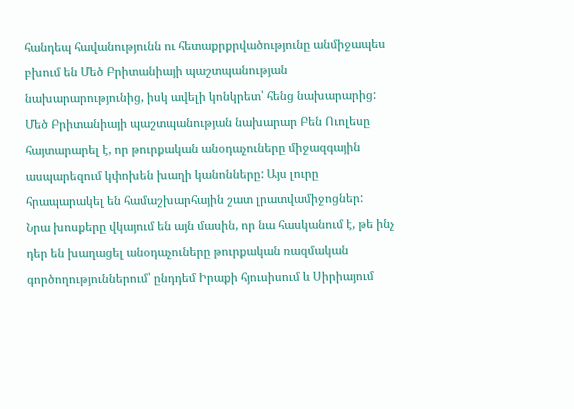հանդեպ հավանությունն ու հետաքրքրվածությունը անմիջապես բխում են Մեծ Բրիտանիայի պաշտպանության նախարարությունից, իսկ ավելի կոնկրետ՝ հենց նախարարից:   Մեծ Բրիտանիայի պաշտպանության նախարար Բեն Ուոլեսը հայտարարել է, որ թուրքական անօդաչուները միջազգային ասպարեզում կփոխեն խաղի կանոնները: Այս լուրը հրապարակել են համաշխարհային շատ լրատվամիջոցներ:   Նրա խոսքերը վկայում են այն մասին, որ նա հասկանում է, թե ինչ դեր են խաղացել անօդաչուները թուրքական ռազմական գործողություններում՝ ընդդեմ Իրաքի հյուսիսում և Սիրիայում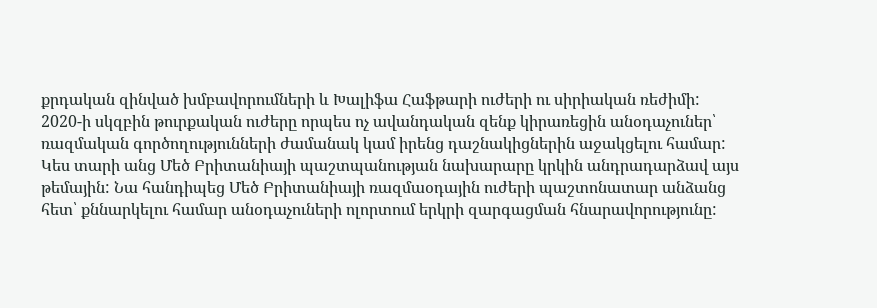քրդական զինված խմբավորումների և Խալիֆա Հաֆթարի ուժերի ու սիրիական ռեժիմի: 2020-ի սկզբին թուրքական ուժերը որպես ոչ ավանդական զենք կիրառեցին անօդաչուներ՝ ռազմական գործողությունների ժամանակ կամ իրենց դաշնակիցներին աջակցելու համար: Կես տարի անց Մեծ Բրիտանիայի պաշտպանության նախարարը կրկին անդրադարձավ այս թեմային: Նա հանդիպեց Մեծ Բրիտանիայի ռազմաօդային ուժերի պաշտոնատար անձանց հետ՝ քննարկելու համար անօդաչուների ոլորտում երկրի զարգացման հնարավորությունը: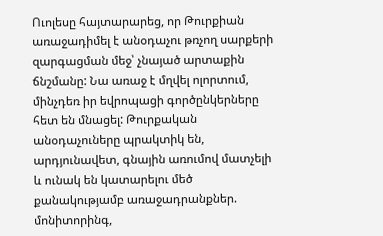Ուոլեսը հայտարարեց, որ Թուրքիան առաջադիմել է անօդաչու թռչող սարքերի զարգացման մեջ՝ չնայած արտաքին ճնշմանը: Նա առաջ է մղվել ոլորտում, մինչդեռ իր եվրոպացի գործընկերները հետ են մնացել: Թուրքական անօդաչուները պրակտիկ են, արդյունավետ, գնային առումով մատչելի և ունակ են կատարելու մեծ քանակությամբ առաջադրանքներ. մոնիտորինգ,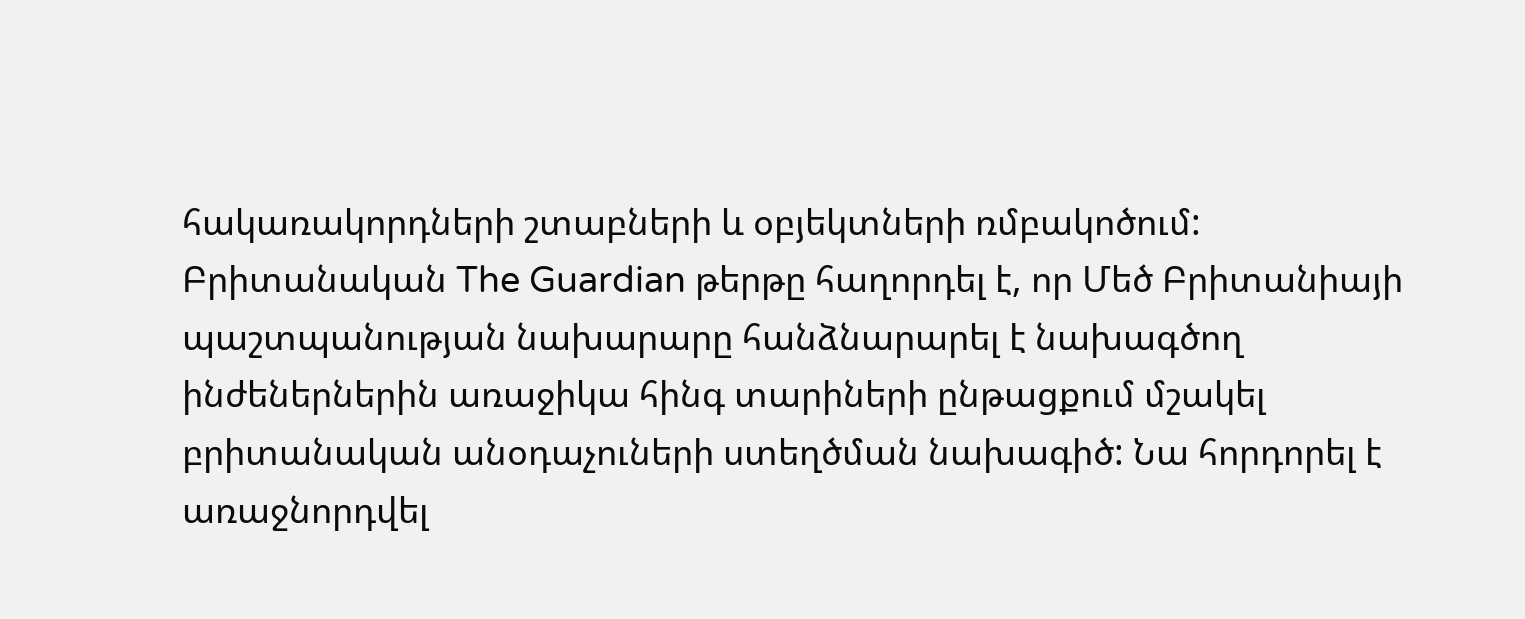հակառակորդների շտաբների և օբյեկտների ռմբակոծում:   Բրիտանական The Guardian թերթը հաղորդել է, որ Մեծ Բրիտանիայի պաշտպանության նախարարը հանձնարարել է նախագծող ինժեներներին առաջիկա հինգ տարիների ընթացքում մշակել բրիտանական անօդաչուների ստեղծման նախագիծ: Նա հորդորել է առաջնորդվել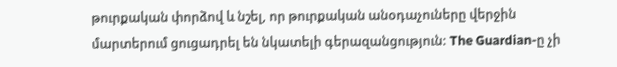թուրքական փորձով և նշել, որ թուրքական անօդաչուները վերջին մարտերում ցուցադրել են նկատելի գերազանցություն: The Guardian-ը չի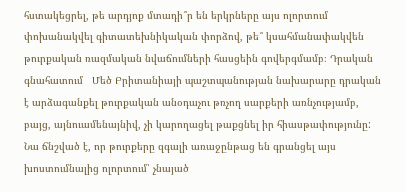հստակեցրել, թե արդյոք մտադի՞ր են երկրները այս ոլորտում փոխանակվել գիտատեխնիկական փորձով, թե՞ կսահմանափակվեն թուրքական ռազմական նվաճումների հասցեին գովերգմամբ։ Դրական գնահատում   Մեծ Բրիտանիայի պաշտպանության նախարարը դրական է արձագանքել թուրքական անօդաչու թռչող սարքերի առնչությամբ, բայց, այնուամենայնիվ, չի կարողացել թաքցնել իր հիասթափությունը: Նա ճնշված է, որ թուրքերը զգալի առաջընթաց են գրանցել այս խոստումնալից ոլորտում՝ չնայած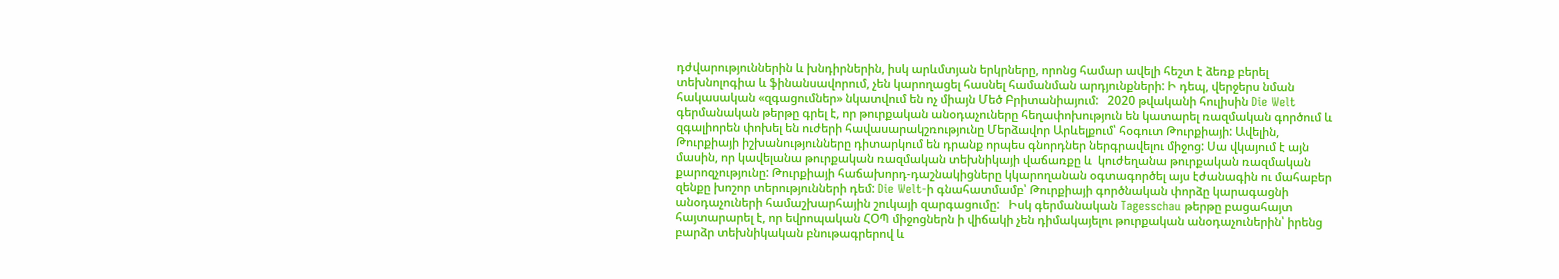դժվարություններին և խնդիրներին, իսկ արևմտյան երկրները, որոնց համար ավելի հեշտ է ձեռք բերել տեխնոլոգիա և ֆինանսավորում, չեն կարողացել հասնել համանման արդյունքների: Ի դեպ, վերջերս նման հակասական «զգացումներ» նկատվում են ոչ միայն Մեծ Բրիտանիայում:   2020 թվականի հուլիսին Die Welt գերմանական թերթը գրել է, որ թուրքական անօդաչուները հեղափոխություն են կատարել ռազմական գործում և զգալիորեն փոխել են ուժերի հավասարակշռությունը Մերձավոր Արևելքում՝ հօգուտ Թուրքիայի: Ավելին, Թուրքիայի իշխանությունները դիտարկում են դրանք որպես գնորդներ ներգրավելու միջոց: Սա վկայում է այն մասին, որ կավելանա թուրքական ռազմական տեխնիկայի վաճառքը և  կուժեղանա թուրքական ռազմական քարոզչությունը: Թուրքիայի հաճախորդ-դաշնակիցները կկարողանան օգտագործել այս էժանագին ու մահաբեր զենքը խոշոր տերությունների դեմ: Die Welt-ի գնահատմամբ՝ Թուրքիայի գործնական փորձը կարագացնի անօդաչուների համաշխարհային շուկայի զարգացումը:   Իսկ գերմանական Tagesschau թերթը բացահայտ հայտարարել է, որ եվրոպական ՀՕՊ միջոցներն ի վիճակի չեն դիմակայելու թուրքական անօդաչուներին՝ իրենց բարձր տեխնիկական բնութագրերով և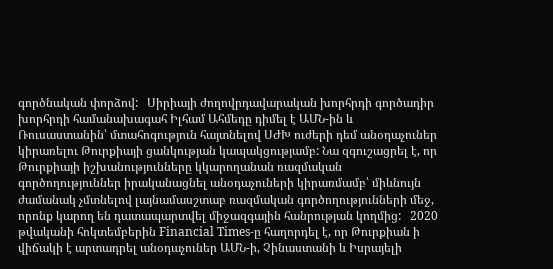գործնական փորձով:   Սիրիայի ժողովրդավարական խորհրդի գործադիր խորհրդի համանախագահ Իլհամ Ահմեդը դիմել է ԱՄՆ-ին և Ռուսաստանին՝ մտահոգություն հայտնելով ՍԺԽ ուժերի դեմ անօդաչուներ կիրառելու Թուրքիայի ցանկության կապակցությամբ: Նա զգուշացրել է, որ Թուրքիայի իշխանությունները կկարողանան ռազմական գործողություններ իրականացնել անօդաչուների կիրառմամբ՝ միևնույն ժամանակ չմտնելով լայնամասշտաբ ռազմական գործողությունների մեջ, որոնք կարող են դատապարտվել միջազգային հանրության կողմից:   2020 թվականի հոկտեմբերին Financial Times-ը հաղորդել է, որ Թուրքիան ի վիճակի է արտադրել անօդաչուներ ԱՄՆ-ի, Չինաստանի և Իսրայելի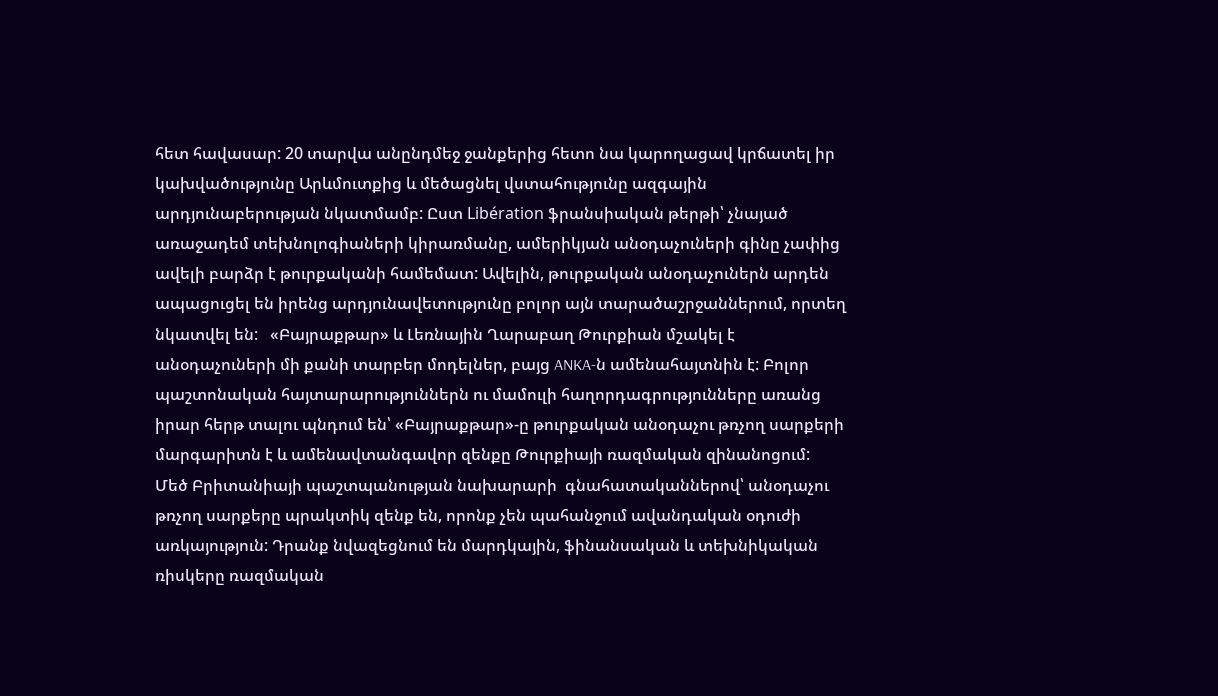հետ հավասար: 20 տարվա անընդմեջ ջանքերից հետո նա կարողացավ կրճատել իր կախվածությունը Արևմուտքից և մեծացնել վստահությունը ազգային արդյունաբերության նկատմամբ: Ըստ Libération ֆրանսիական թերթի՝ չնայած առաջադեմ տեխնոլոգիաների կիրառմանը, ամերիկյան անօդաչուների գինը չափից ավելի բարձր է թուրքականի համեմատ: Ավելին, թուրքական անօդաչուներն արդեն ապացուցել են իրենց արդյունավետությունը բոլոր այն տարածաշրջաններում, որտեղ նկատվել են:   «Բայրաքթար» և Լեռնային Ղարաբաղ Թուրքիան մշակել է անօդաչուների մի քանի տարբեր մոդելներ, բայց ANKA-ն ամենահայտնին է: Բոլոր պաշտոնական հայտարարություններն ու մամուլի հաղորդագրությունները առանց իրար հերթ տալու պնդում են՝ «Բայրաքթար»-ը թուրքական անօդաչու թռչող սարքերի մարգարիտն է և ամենավտանգավոր զենքը Թուրքիայի ռազմական զինանոցում:   Մեծ Բրիտանիայի պաշտպանության նախարարի  գնահատականներով՝ անօդաչու թռչող սարքերը պրակտիկ զենք են, որոնք չեն պահանջում ավանդական օդուժի առկայություն: Դրանք նվազեցնում են մարդկային, ֆինանսական և տեխնիկական ռիսկերը ռազմական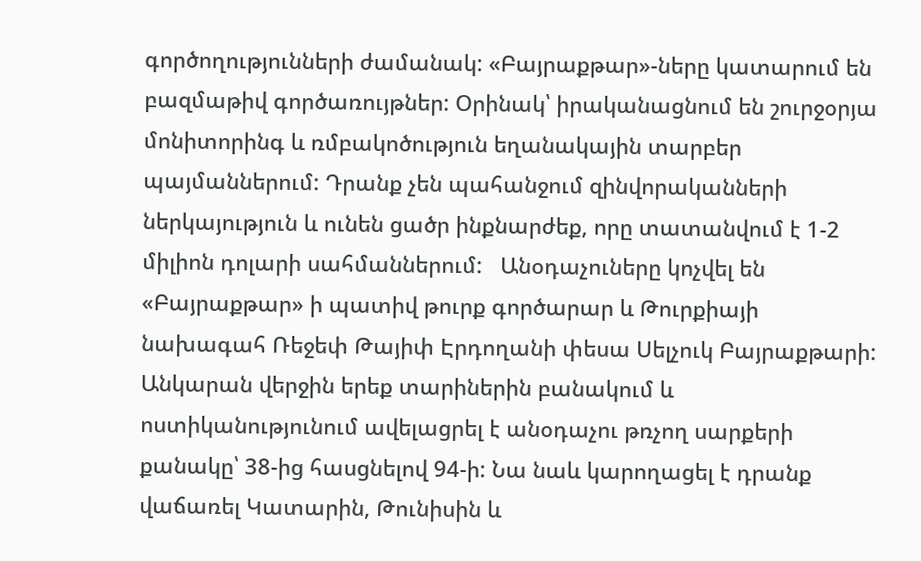գործողությունների ժամանակ: «Բայրաքթար»-ները կատարում են բազմաթիվ գործառույթներ: Օրինակ՝ իրականացնում են շուրջօրյա մոնիտորինգ և ռմբակոծություն եղանակային տարբեր պայմաններում: Դրանք չեն պահանջում զինվորականների ներկայություն և ունեն ցածր ինքնարժեք, որը տատանվում է 1-2 միլիոն դոլարի սահմաններում:   Անօդաչուները կոչվել են «Բայրաքթար» ի պատիվ թուրք գործարար և Թուրքիայի նախագահ Ռեջեփ Թայիփ Էրդողանի փեսա Սելչուկ Բայրաքթարի: Անկարան վերջին երեք տարիներին բանակում և  ոստիկանությունում ավելացրել է անօդաչու թռչող սարքերի քանակը՝ 38-ից հասցնելով 94-ի: Նա նաև կարողացել է դրանք վաճառել Կատարին, Թունիսին և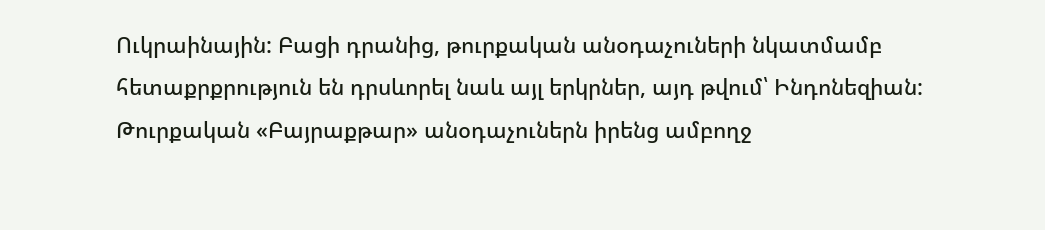Ուկրաինային: Բացի դրանից, թուրքական անօդաչուների նկատմամբ հետաքրքրություն են դրսևորել նաև այլ երկրներ, այդ թվում՝ Ինդոնեզիան:   Թուրքական «Բայրաքթար» անօդաչուներն իրենց ամբողջ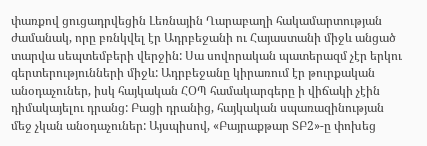փառքով ցուցադրվեցին Լեռնային Ղարաբաղի հակամարտության ժամանակ, որը բռնկվել էր Ադրբեջանի ու Հայաստանի միջև անցած տարվա սեպտեմբերի վերջին: Սա սովորական պատերազմ չէր երկու գերտերությունների միջև: Ադրբեջանը կիրառում էր թուրքական անօդաչուներ, իսկ հայկական ՀՕՊ համակարգերը ի վիճակի չէին դիմակայելու դրանց: Բացի դրանից, հայկական սպառազինության մեջ չկան անօդաչուներ: Այսպիսով, «Բայրաքթար ՏԲ2»-ը փոխեց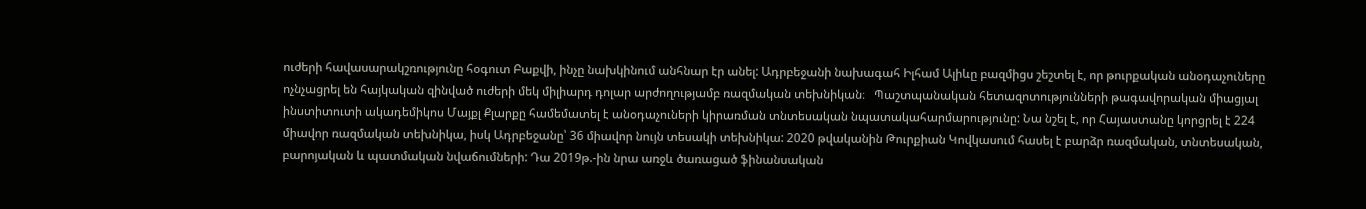ուժերի հավասարակշռությունը հօգուտ Բաքվի, ինչը նախկինում անհնար էր անել: Ադրբեջանի նախագահ Իլհամ Ալիևը բազմիցս շեշտել է, որ թուրքական անօդաչուները ոչնչացրել են հայկական զինված ուժերի մեկ միլիարդ դոլար արժողությամբ ռազմական տեխնիկան։   Պաշտպանական հետազոտությունների թագավորական միացյալ ինստիտուտի ակադեմիկոս Մայքլ Քլարքը համեմատել է անօդաչուների կիրառման տնտեսական նպատակահարմարությունը: Նա նշել է, որ Հայաստանը կորցրել է 224 միավոր ռազմական տեխնիկա, իսկ Ադրբեջանը՝ 36 միավոր նույն տեսակի տեխնիկա: 2020 թվականին Թուրքիան Կովկասում հասել է բարձր ռազմական, տնտեսական, բարոյական և պատմական նվաճումների: Դա 2019թ.-ին նրա առջև ծառացած ֆինանսական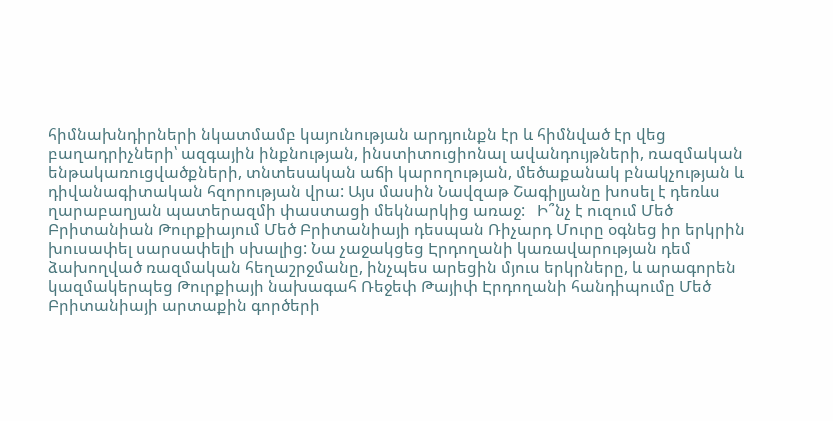հիմնախնդիրների նկատմամբ կայունության արդյունքն էր և հիմնված էր վեց բաղադրիչների՝ ազգային ինքնության, ինստիտուցիոնալ ավանդույթների, ռազմական ենթակառուցվածքների, տնտեսական աճի կարողության, մեծաքանակ բնակչության և դիվանագիտական հզորության վրա: Այս մասին Նավզաթ Շագիլյանը խոսել է դեռևս ղարաբաղյան պատերազմի փաստացի մեկնարկից առաջ:   Ի՞նչ է ուզում Մեծ Բրիտանիան Թուրքիայում Մեծ Բրիտանիայի դեսպան Ռիչարդ Մուրը օգնեց իր երկրին խուսափել սարսափելի սխալից: Նա չաջակցեց Էրդողանի կառավարության դեմ ձախողված ռազմական հեղաշրջմանը, ինչպես արեցին մյուս երկրները, և արագորեն կազմակերպեց Թուրքիայի նախագահ Ռեջեփ Թայիփ Էրդողանի հանդիպումը Մեծ Բրիտանիայի արտաքին գործերի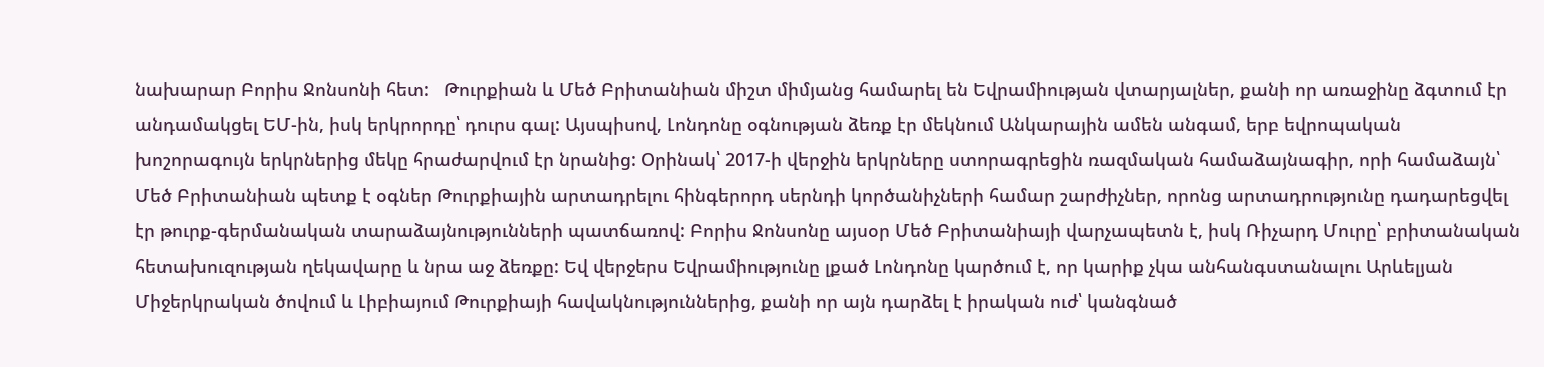նախարար Բորիս Ջոնսոնի հետ:   Թուրքիան և Մեծ Բրիտանիան միշտ միմյանց համարել են Եվրամիության վտարյալներ, քանի որ առաջինը ձգտում էր անդամակցել ԵՄ-ին, իսկ երկրորդը՝ դուրս գալ: Այսպիսով, Լոնդոնը օգնության ձեռք էր մեկնում Անկարային ամեն անգամ, երբ եվրոպական խոշորագույն երկրներից մեկը հրաժարվում էր նրանից: Օրինակ՝ 2017-ի վերջին երկրները ստորագրեցին ռազմական համաձայնագիր, որի համաձայն՝ Մեծ Բրիտանիան պետք է օգներ Թուրքիային արտադրելու հինգերորդ սերնդի կործանիչների համար շարժիչներ, որոնց արտադրությունը դադարեցվել էր թուրք-գերմանական տարաձայնությունների պատճառով: Բորիս Ջոնսոնը այսօր Մեծ Բրիտանիայի վարչապետն է, իսկ Ռիչարդ Մուրը՝ բրիտանական հետախուզության ղեկավարը և նրա աջ ձեռքը: Եվ վերջերս Եվրամիությունը լքած Լոնդոնը կարծում է, որ կարիք չկա անհանգստանալու Արևելյան Միջերկրական ծովում և Լիբիայում Թուրքիայի հավակնություններից, քանի որ այն դարձել է իրական ուժ՝ կանգնած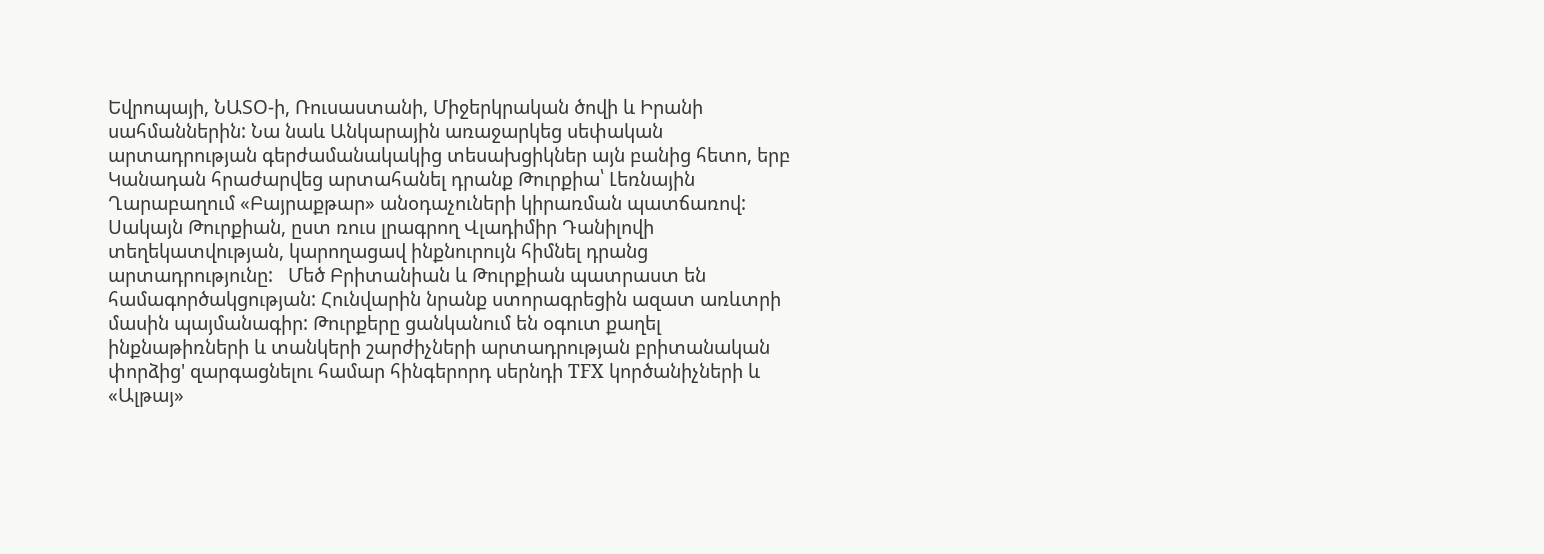Եվրոպայի, ՆԱՏՕ-ի, Ռուսաստանի, Միջերկրական ծովի և Իրանի սահմաններին: Նա նաև Անկարային առաջարկեց սեփական արտադրության գերժամանակակից տեսախցիկներ այն բանից հետո, երբ Կանադան հրաժարվեց արտահանել դրանք Թուրքիա՝ Լեռնային Ղարաբաղում «Բայրաքթար» անօդաչուների կիրառման պատճառով: Սակայն Թուրքիան, ըստ ռուս լրագրող Վլադիմիր Դանիլովի տեղեկատվության, կարողացավ ինքնուրույն հիմնել դրանց արտադրությունը:   Մեծ Բրիտանիան և Թուրքիան պատրաստ են համագործակցության: Հունվարին նրանք ստորագրեցին ազատ առևտրի մասին պայմանագիր: Թուրքերը ցանկանում են օգուտ քաղել ինքնաթիռների և տանկերի շարժիչների արտադրության բրիտանական փորձից' զարգացնելու համար հինգերորդ սերնդի TFX կործանիչների և «Ալթայ»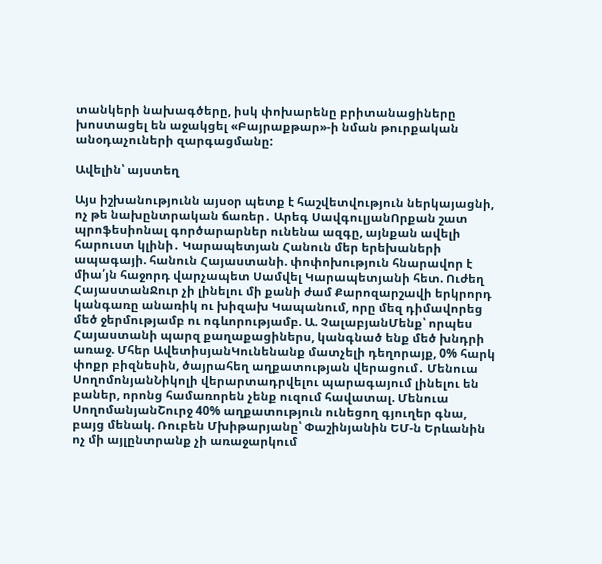տանկերի նախագծերը, իսկ փոխարենը բրիտանացիները խոստացել են աջակցել «Բայրաքթար»-ի նման թուրքական անօդաչուների զարգացմանը:

Ավելին՝ այստեղ

Այս իշխանությունն այսօր պետք է հաշվետվություն ներկայացնի, ոչ թե նախընտրական ճառեր․ Արեգ ՍավգուլյանՈրքան շատ պրոֆեսիոնալ գործարարներ ունենա ազգը, այնքան ավելի հարուստ կլինի․ Կարապետյան Հանուն մեր երեխաների ապագայի. հանուն Հայաստանի. փոփոխություն հնարավոր է միա՛յն հաջորդ վարչապետ Սամվել Կարապետյանի հետ. Ուժեղ ՀայաստանՋուր չի լինելու մի քանի ժամ Քարոզարշավի երկրորդ կանգառը անառիկ ու խիզախ Կապանում, որը մեզ դիմավորեց մեծ ջերմությամբ ու ոգևորությամբ. Ա. ՉալաբյանՄենք՝ որպես Հայաստանի պարզ քաղաքացիներս, կանգնած ենք մեծ խնդրի առաջ. Մհեր ԱվետիսյանԿունենանք մատչելի դեղորայք, 0% հարկ փոքր բիզնեսին, ծայրահեղ աղքատության վերացում․ Մենուա ՍողոմոնյանՆիկոլի վերարտադրվելու պարագայում լինելու են բաներ, որոնց համառորեն չենք ուզում հավատալ. Մենուա ՍողոմանյանՇուրջ 40% աղքատություն ունեցող գյուղեր գնա, բայց մենակ. Ռուբեն Մխիթարյանը՝ Փաշինյանին ԵՄ-ն Երևանին ոչ մի այլընտրանք չի առաջարկում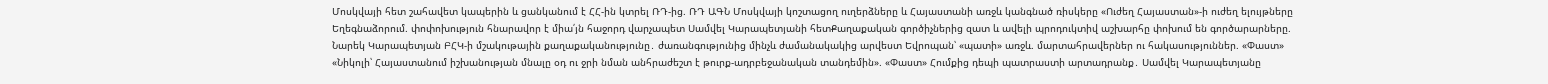Մոսկվայի հետ շահավետ կապերին և ցանկանում է ՀՀ-ին կտրել ՌԴ-ից. ՌԴ ԱԳՆ Մոսկվայի կոշտացող ուղերձները և Հայաստանի առջև կանգնած ռիսկերը «Ուժեղ Հայաստան»-ի ուժեղ ելույթները Եղեգնաձորում. փոփոխություն հնարավոր է միա՛յն հաջորդ վարչապետ Սամվել Կարապետյանի հետՔաղաքական գործիչներից զատ և ավելի պրոդուկտիվ աշխարհը փոխում են գործարարները. Նարեկ Կարապետյան ԲՀԿ-ի մշակութային քաղաքականությունը․ ժառանգությունից մինչև ժամանակակից արվեստ Եվրոպան՝ «պատի» առջև. մարտահրավերներ ու հակասություններ. «Փաստ» «Նիկոլի՝ Հայաստանում իշխանության մնալը օդ ու ջրի նման անհրաժեշտ է թուրք-ադրբեջանական տանդեմին». «Փաստ» Հումքից դեպի պատրաստի արտադրանք․ Սամվել Կարապետյանը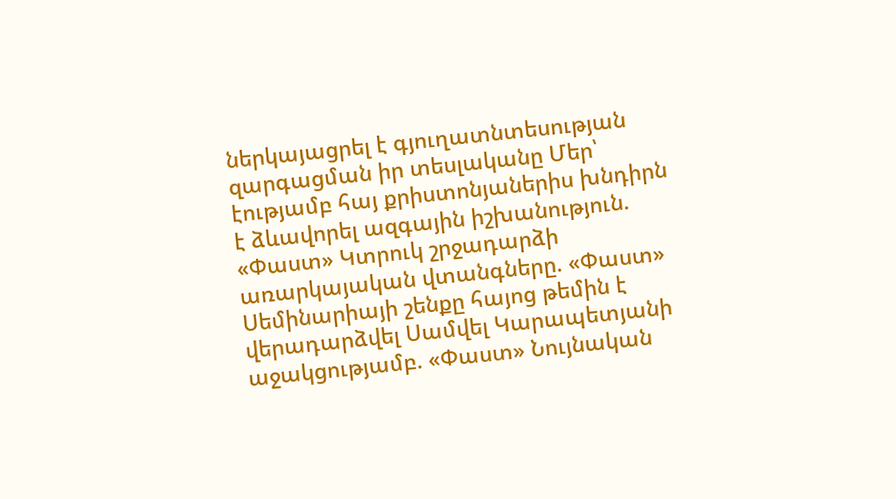ներկայացրել է գյուղատնտեսության զարգացման իր տեսլականը Մեր՝ էությամբ հայ քրիստոնյաներիս խնդիրն է ձևավորել ազգային իշխանություն. «Փաստ» Կտրուկ շրջադարձի առարկայական վտանգները. «Փաստ» Սեմինարիայի շենքը հայոց թեմին է վերադարձվել Սամվել Կարապետյանի աջակցությամբ. «Փաստ» Նույնական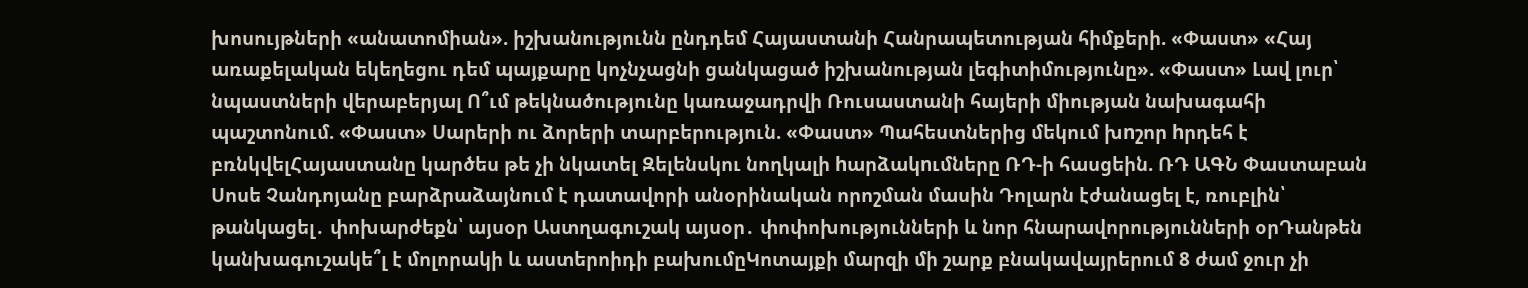խոսույթների «անատոմիան». իշխանությունն ընդդեմ Հայաստանի Հանրապետության հիմքերի. «Փաստ» «Հայ առաքելական եկեղեցու դեմ պայքարը կոչնչացնի ցանկացած իշխանության լեգիտիմությունը». «Փաստ» Լավ լուր՝ նպաստների վերաբերյալ Ո՞ւմ թեկնածությունը կառաջադրվի Ռուսաստանի հայերի միության նախագահի պաշտոնում. «Փաստ» Սարերի ու ձորերի տարբերություն. «Փաստ» Պահեստներից մեկում խnշոր hրդեհ է բռնկվելՀայաստանը կարծես թե չի նկատել Զելենսկու նողկալի hարձակnւմները ՌԴ-ի հասցեին. ՌԴ ԱԳՆ Փաստաբան Սոսե Չանդոյանը բարձրաձայնում է դատավորի անօրինական որոշման մասին Դոլարն էժանացել է, ռուբլին՝ թանկացել․ փոխարժեքն՝ այսօր Աստղագուշակ այսօր․ փոփոխությունների և նոր հնարավորությունների օրԴանթեն կանխագուշակե՞լ է մոլորակի և աստերոիդի բախումըԿոտայքի մարզի մի շարք բնակավայրերում 8 ժամ ջուր չի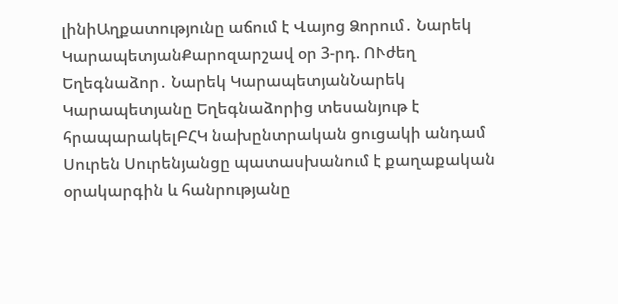լինիԱղքատությունը աճում է Վայոց Ձորում․ Նարեկ ԿարապետյանՔարոզարշավ օր 3-րդ. ՈՒժեղ Եղեգնաձոր․ Նարեկ ԿարապետյանՆարեկ Կարապետյանը Եղեգնաձորից տեսանյութ է հրապարակելԲՀԿ նախընտրական ցուցակի անդամ Սուրեն Սուրենյանցը պատասխանում է քաղաքական օրակարգին և հանրությանը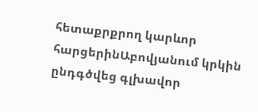հետաքրքրող կարևոր հարցերինԱբովյանում կրկին ընդգծվեց գլխավոր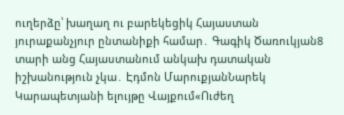ուղերձը՝ խաղաղ ու բարեկեցիկ Հայաստան յուրաքանչյուր ընտանիքի համար․ Գագիկ Ծառուկյան8 տարի անց Հայաստանում անկախ դատական իշխանություն չկա․ Էդմոն ՄարուքյանՆարեկ Կարապետյանի ելույթը Վայքում«Ուժեղ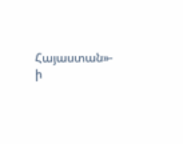Հայաստան»- ի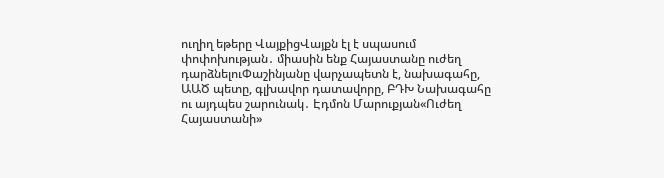ուղիղ եթերը ՎայքիցՎայքն էլ է սպասում փոփոխության․ միասին ենք Հայաստանը ուժեղ դարձնելուՓաշինյանը վարչապետն է, նախագահը, ԱԱԾ պետը, գլխավոր դատավորը, ԲԴԽ Նախագահը ու այդպես շարունակ․ Էդմոն Մարուքյան«Ուժեղ Հայաստանի»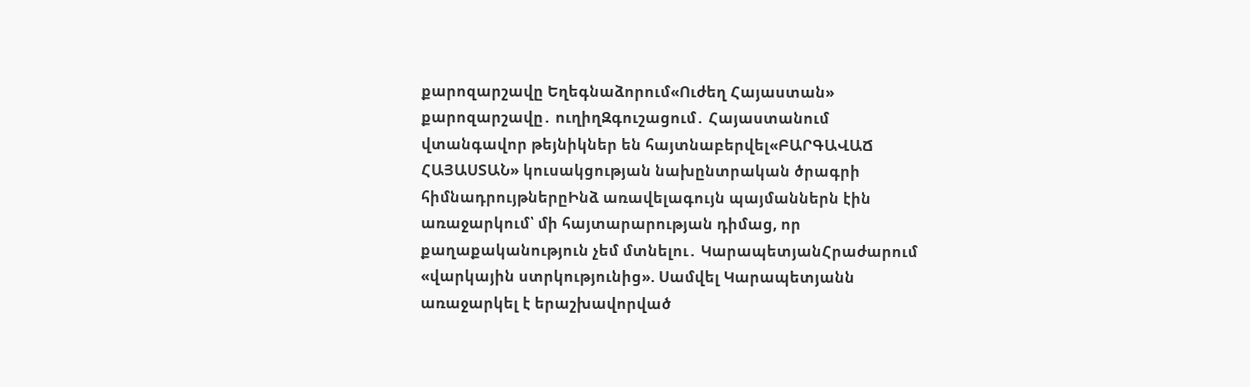քարոզարշավը Եղեգնաձորում«Ուժեղ Հայաստան» քարոզարշավը․ ուղիղԶգուշացում․ Հայաստանում վտանգավոր թեյնիկներ են հայտնաբերվել«ԲԱՐԳԱՎԱՃ ՀԱՅԱՍՏԱՆ» կուսակցության նախընտրական ծրագրի հիմնադրույթներըԻնձ առավելագույն պայմաններն էին առաջարկում՝ մի հայտարարության դիմաց, որ քաղաքականություն չեմ մտնելու․ ԿարապետյանՀրաժարում «վարկային ստրկությունից». Սամվել Կարապետյանն առաջարկել է երաշխավորված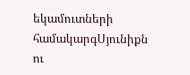եկամուտների համակարգՍյունիքն ու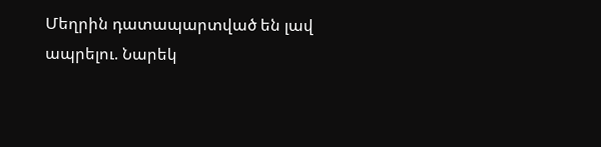Մեղրին դատապարտված են լավ ապրելու. Նարեկ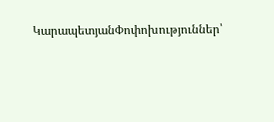ԿարապետյանՓոփոխություններ՝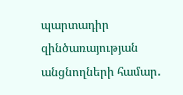պարտադիր զինծառայության անցնողների համար․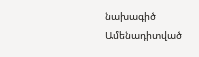նախագիծ
Ամենադիտված